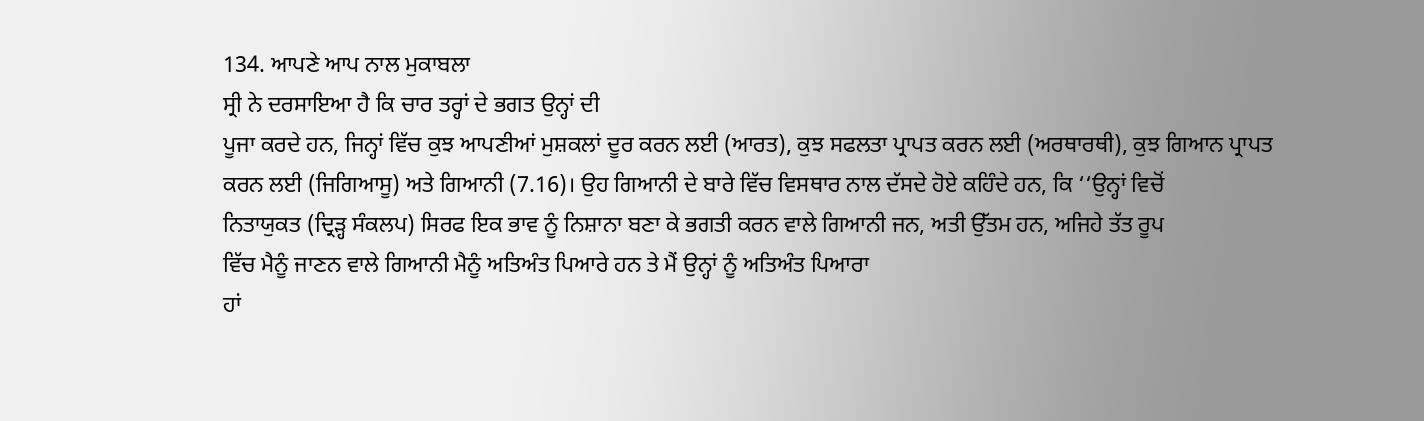134. ਆਪਣੇ ਆਪ ਨਾਲ ਮੁਕਾਬਲਾ
ਸ੍ਰੀ ਨੇ ਦਰਸਾਇਆ ਹੈ ਕਿ ਚਾਰ ਤਰ੍ਹਾਂ ਦੇ ਭਗਤ ਉਨ੍ਹਾਂ ਦੀ
ਪੂਜਾ ਕਰਦੇ ਹਨ, ਜਿਨ੍ਹਾਂ ਵਿੱਚ ਕੁਝ ਆਪਣੀਆਂ ਮੁਸ਼ਕਲਾਂ ਦੂਰ ਕਰਨ ਲਈ (ਆਰਤ), ਕੁਝ ਸਫਲਤਾ ਪ੍ਰਾਪਤ ਕਰਨ ਲਈ (ਅਰਥਾਰਥੀ), ਕੁਝ ਗਿਆਨ ਪ੍ਰਾਪਤ
ਕਰਨ ਲਈ (ਜਿਗਿਆਸੂ) ਅਤੇ ਗਿਆਨੀ (7.16)। ਉਹ ਗਿਆਨੀ ਦੇ ਬਾਰੇ ਵਿੱਚ ਵਿਸਥਾਰ ਨਾਲ ਦੱਸਦੇ ਹੋਏ ਕਹਿੰਦੇ ਹਨ, ਕਿ ‘‘ਉਨ੍ਹਾਂ ਵਿਚੋਂ
ਨਿਤਾਯੁਕਤ (ਦ੍ਰਿੜ੍ਹ ਸੰਕਲਪ) ਸਿਰਫ ਇਕ ਭਾਵ ਨੂੰ ਨਿਸ਼ਾਨਾ ਬਣਾ ਕੇ ਭਗਤੀ ਕਰਨ ਵਾਲੇ ਗਿਆਨੀ ਜਨ, ਅਤੀ ਉੱਤਮ ਹਨ, ਅਜਿਹੇ ਤੱਤ ਰੂਪ
ਵਿੱਚ ਮੈਨੂੰ ਜਾਣਨ ਵਾਲੇ ਗਿਆਨੀ ਮੈਨੂੰ ਅਤਿਅੰਤ ਪਿਆਰੇ ਹਨ ਤੇ ਮੈਂ ਉਨ੍ਹਾਂ ਨੂੰ ਅਤਿਅੰਤ ਪਿਆਰਾ
ਹਾਂ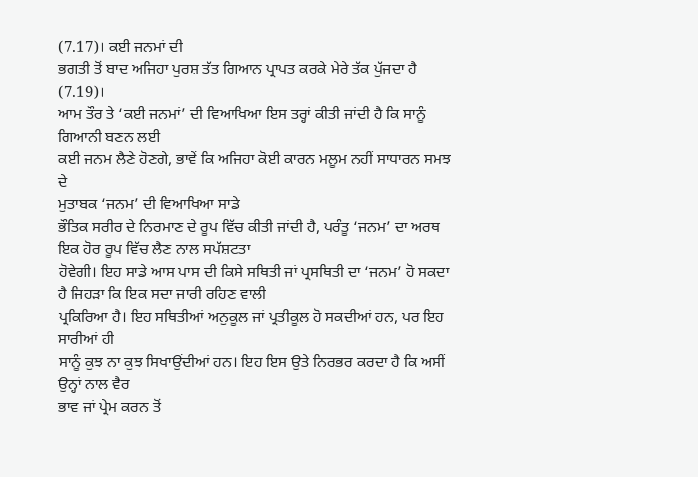(7.17)। ਕਈ ਜਨਮਾਂ ਦੀ
ਭਗਤੀ ਤੋਂ ਬਾਦ ਅਜਿਹਾ ਪੁਰਸ਼ ਤੱਤ ਗਿਆਨ ਪ੍ਰਾਪਤ ਕਰਕੇ ਮੇਰੇ ਤੱਕ ਪੁੱਜਦਾ ਹੈ (7.19)।
ਆਮ ਤੌਰ ਤੇ ‘ਕਈ ਜਨਮਾਂ’ ਦੀ ਵਿਆਖਿਆ ਇਸ ਤਰ੍ਹਾਂ ਕੀਤੀ ਜਾਂਦੀ ਹੈ ਕਿ ਸਾਨੂੰ ਗਿਆਨੀ ਬਣਨ ਲਈ
ਕਈ ਜਨਮ ਲੈਣੇ ਹੋਣਗੇ, ਭਾਵੇਂ ਕਿ ਅਜਿਹਾ ਕੋਈ ਕਾਰਨ ਮਲੂਮ ਨਹੀਂ ਸਾਧਾਰਨ ਸਮਝ ਦੇ
ਮੁਤਾਬਕ ‘ਜਨਮ’ ਦੀ ਵਿਆਖਿਆ ਸਾਡੇ
ਭੌਤਿਕ ਸਰੀਰ ਦੇ ਨਿਰਮਾਣ ਦੇ ਰੂਪ ਵਿੱਚ ਕੀਤੀ ਜਾਂਦੀ ਹੈ, ਪਰੰਤੂ ‘ਜਨਮ’ ਦਾ ਅਰਥ ਇਕ ਹੋਰ ਰੂਪ ਵਿੱਚ ਲੈਣ ਨਾਲ ਸਪੱਸ਼ਟਤਾ
ਹੋਵੇਗੀ। ਇਹ ਸਾਡੇ ਆਸ ਪਾਸ ਦੀ ਕਿਸੇ ਸਥਿਤੀ ਜਾਂ ਪ੍ਰਸਥਿਤੀ ਦਾ ‘ਜਨਮ’ ਹੋ ਸਕਦਾ ਹੈ ਜਿਹੜਾ ਕਿ ਇਕ ਸਦਾ ਜਾਰੀ ਰਹਿਣ ਵਾਲੀ
ਪ੍ਰਕਿਰਿਆ ਹੈ। ਇਹ ਸਥਿਤੀਆਂ ਅਨੁਕੂਲ ਜਾਂ ਪ੍ਰਤੀਕੂਲ ਹੋ ਸਕਦੀਆਂ ਹਨ, ਪਰ ਇਹ ਸਾਰੀਆਂ ਹੀ
ਸਾਨੂੰ ਕੁਝ ਨਾ ਕੁਝ ਸਿਖਾਉਂਦੀਆਂ ਹਨ। ਇਹ ਇਸ ਉਤੇ ਨਿਰਭਰ ਕਰਦਾ ਹੈ ਕਿ ਅਸੀਂ ਉਨ੍ਹਾਂ ਨਾਲ ਵੈਰ
ਭਾਵ ਜਾਂ ਪ੍ਰੇਮ ਕਰਨ ਤੋਂ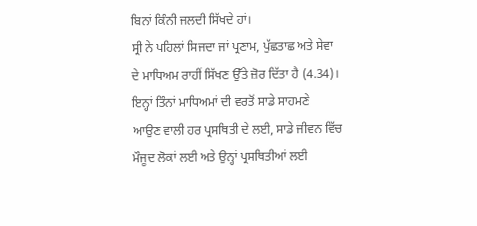ਬਿਨਾਂ ਕਿੰਨੀ ਜਲਦੀ ਸਿੱਖਦੇ ਹਾਂ।
ਸ੍ਰੀ ਨੇ ਪਹਿਲਾਂ ਸਿਜਦਾ ਜਾਂ ਪ੍ਰਣਾਮ, ਪੁੱਛਤਾਛ ਅਤੇ ਸੇਵਾ
ਦੇ ਮਾਧਿਅਮ ਰਾਹੀਂ ਸਿੱਖਣ ਉੱਤੇ ਜ਼ੋਰ ਦਿੱਤਾ ਹੈ (4.34)। ਇਨ੍ਹਾਂ ਤਿੰਨਾਂ ਮਾਧਿਅਮਾਂ ਦੀ ਵਰਤੋਂ ਸਾਡੇ ਸਾਹਮਣੇ
ਆਉਣ ਵਾਲੀ ਹਰ ਪ੍ਰਸਥਿਤੀ ਦੇ ਲਈ, ਸਾਡੇ ਜੀਵਨ ਵਿੱਚ ਮੌਜੂਦ ਲੋਕਾਂ ਲਈ ਅਤੇ ਉਨ੍ਹਾਂ ਪ੍ਰਸਥਿਤੀਆਂ ਲਈ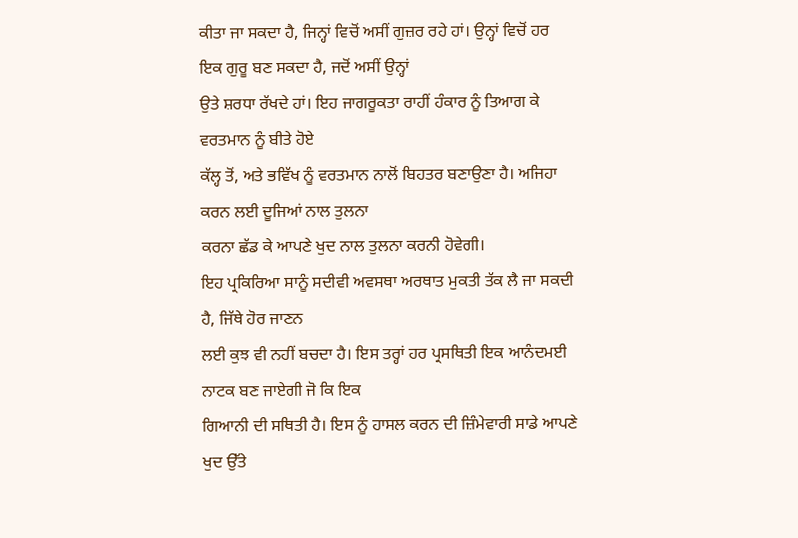ਕੀਤਾ ਜਾ ਸਕਦਾ ਹੈ, ਜਿਨ੍ਹਾਂ ਵਿਚੋਂ ਅਸੀਂ ਗੁਜ਼ਰ ਰਹੇ ਹਾਂ। ਉਨ੍ਹਾਂ ਵਿਚੋਂ ਹਰ ਇਕ ਗੁਰੂ ਬਣ ਸਕਦਾ ਹੈ, ਜਦੋਂ ਅਸੀਂ ਉਨ੍ਹਾਂ
ਉਤੇ ਸ਼ਰਧਾ ਰੱਖਦੇ ਹਾਂ। ਇਹ ਜਾਗਰੂਕਤਾ ਰਾਹੀਂ ਹੰਕਾਰ ਨੂੰ ਤਿਆਗ ਕੇ ਵਰਤਮਾਨ ਨੂੰ ਬੀਤੇ ਹੋਏ
ਕੱਲ੍ਹ ਤੋਂ, ਅਤੇ ਭਵਿੱਖ ਨੂੰ ਵਰਤਮਾਨ ਨਾਲੋਂ ਬਿਹਤਰ ਬਣਾਉਣਾ ਹੈ। ਅਜਿਹਾ ਕਰਨ ਲਈ ਦੂਜਿਆਂ ਨਾਲ ਤੁਲਨਾ
ਕਰਨਾ ਛੱਡ ਕੇ ਆਪਣੇ ਖੁਦ ਨਾਲ ਤੁਲਨਾ ਕਰਨੀ ਹੋਵੇਗੀ।
ਇਹ ਪ੍ਰਕਿਰਿਆ ਸਾਨੂੰ ਸਦੀਵੀ ਅਵਸਥਾ ਅਰਥਾਤ ਮੁਕਤੀ ਤੱਕ ਲੈ ਜਾ ਸਕਦੀ
ਹੈ, ਜਿੱਥੇ ਹੋਰ ਜਾਣਨ
ਲਈ ਕੁਝ ਵੀ ਨਹੀਂ ਬਚਦਾ ਹੈ। ਇਸ ਤਰ੍ਹਾਂ ਹਰ ਪ੍ਰਸਥਿਤੀ ਇਕ ਆਨੰਦਮਈ ਨਾਟਕ ਬਣ ਜਾਏਗੀ ਜੋ ਕਿ ਇਕ
ਗਿਆਨੀ ਦੀ ਸਥਿਤੀ ਹੈ। ਇਸ ਨੂੰ ਹਾਸਲ ਕਰਨ ਦੀ ਜ਼ਿੰਮੇਵਾਰੀ ਸਾਡੇ ਆਪਣੇ ਖੁਦ ਉੱਤੇ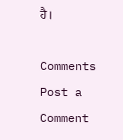ਹੈ।

Comments
Post a Comment